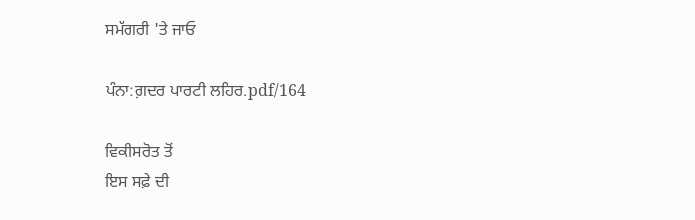ਸਮੱਗਰੀ 'ਤੇ ਜਾਓ

ਪੰਨਾ:ਗ਼ਦਰ ਪਾਰਟੀ ਲਹਿਰ.pdf/164

ਵਿਕੀਸਰੋਤ ਤੋਂ
ਇਸ ਸਫ਼ੇ ਦੀ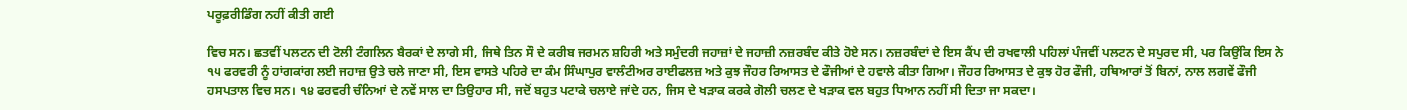ਪਰੂਫ਼ਰੀਡਿੰਗ ਨਹੀਂ ਕੀਤੀ ਗਈ

ਵਿਚ ਸਨ। ਛਤਵੀਂ ਪਲਟਨ ਦੀ ਟੋਲੀ ਟੰਗਲਿਨ ਬੈਰਕਾਂ ਦੇ ਲਾਗੇ ਸੀ, ਜਿਥੇ ਤਿਨ ਸੌ ਦੇ ਕਰੀਬ ਜਰਮਨ ਸ਼ਹਿਰੀ ਅਤੇ ਸਮੁੰਦਰੀ ਜਹਾਜ਼ਾਂ ਦੇ ਜਹਾਜ਼ੀ ਨਜ਼ਰਬੰਦ ਕੀਤੇ ਹੋਏ ਸਨ। ਨਜ਼ਰਬੰਦਾਂ ਦੇ ਇਸ ਕੈਂਪ ਦੀ ਰਖਵਾਲੀ ਪਹਿਲਾਂ ਪੰਜਵੀਂ ਪਲਟਨ ਦੇ ਸਪੁਰਦ ਸੀ, ਪਰ ਕਿਉਂਕਿ ਇਸ ਨੇ ੧੫ ਫਰਵਰੀ ਨੂੰ ਹਾਂਗਕਾਂਗ ਲਈ ਜਹਾਜ਼ ਉਤੇ ਚਲੇ ਜਾਣਾ ਸੀ, ਇਸ ਵਾਸਤੇ ਪਹਿਰੇ ਦਾ ਕੰਮ ਸਿੰਘਾਪੁਰ ਵਾਲੰਟੀਅਰ ਰਾਈਫਲਜ਼ ਅਤੇ ਕੁਝ ਜੌਹਰ ਰਿਆਸਤ ਦੇ ਫੌਜੀਆਂ ਦੇ ਹਵਾਲੇ ਕੀਤਾ ਗਿਆ। ਜੌਹਰ ਰਿਆਸਤ ਦੇ ਕੁਝ ਹੋਰ ਫੌਜੀ, ਹਥਿਆਰਾਂ ਤੋਂ ਬਿਨਾਂ, ਨਾਲ ਲਗਵੇਂ ਫੌਜੀ ਹਸਪਤਾਲ ਵਿਚ ਸਨ। ੧੪ ਫਰਵਰੀ ਚੰਨਿਆਂ ਦੇ ਨਵੇਂ ਸਾਲ ਦਾ ਤਿਉਹਾਰ ਸੀ, ਜਦੋਂ ਬਹੁਤ ਪਟਾਕੇ ਚਲਾਏ ਜਾਂਦੇ ਹਨ, ਜਿਸ ਦੇ ਖੜਾਕ ਕਰਕੇ ਗੋਲੀ ਚਲਣ ਦੇ ਖੜਾਕ ਵਲ ਬਹੁਤ ਧਿਆਨ ਨਹੀਂ ਸੀ ਦਿਤਾ ਜਾ ਸਕਦਾ।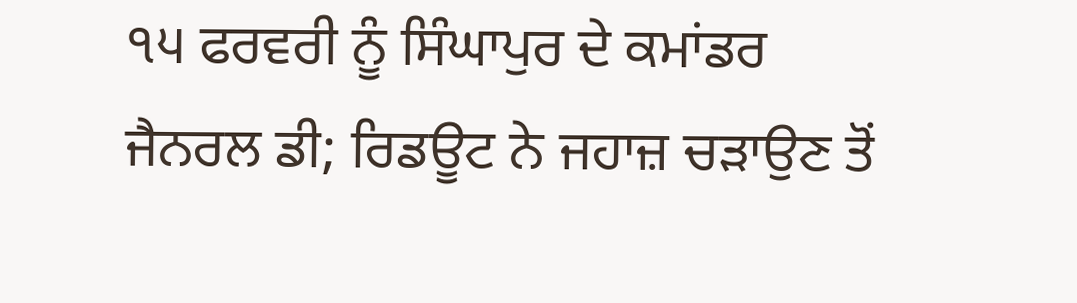੧੫ ਫਰਵਰੀ ਨੂੰ ਸਿੰਘਾਪੁਰ ਦੇ ਕਮਾਂਡਰ ਜੈਨਰਲ ਡੀ; ਰਿਡਊਟ ਨੇ ਜਹਾਜ਼ ਚੜਾਉਣ ਤੋਂ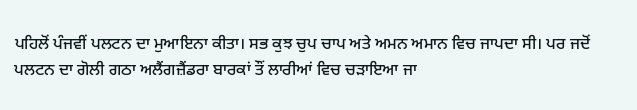ਪਹਿਲੋਂ ਪੰਜਵੀਂ ਪਲਟਨ ਦਾ ਮੁਆਇਨਾ ਕੀਤਾ। ਸਭ ਕੁਝ ਚੁਪ ਚਾਪ ਅਤੇ ਅਮਨ ਅਮਾਨ ਵਿਚ ਜਾਪਦਾ ਸੀ। ਪਰ ਜਦੋਂ ਪਲਟਨ ਦਾ ਗੋਲੀ ਗਠਾ ਅਲੈਂਗਜ਼ੈਂਡਰਾ ਬਾਰਕਾਂ ਤੌਂ ਲਾਰੀਆਂ ਵਿਚ ਚੜਾਇਆ ਜਾ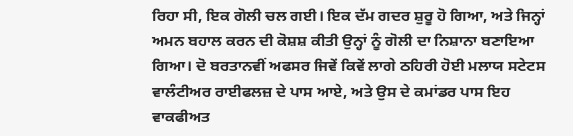ਰਿਹਾ ਸੀ, ਇਕ ਗੋਲੀ ਚਲ ਗਈ। ਇਕ ਦੱਮ ਗਦਰ ਸ਼ੁਰੂ ਹੋ ਗਿਆ, ਅਤੇ ਜਿਨ੍ਹਾਂ ਅਮਨ ਬਹਾਲ ਕਰਨ ਦੀ ਕੋਸ਼ਸ਼ ਕੀਤੀ ਉਨ੍ਹਾਂ ਨੂੰ ਗੋਲੀ ਦਾ ਨਿਸ਼ਾਨਾ ਬਣਾਇਆ ਗਿਆ। ਦੋ ਬਰਤਾਨਵੀਂ ਅਫਸਰ ਜਿਵੇਂ ਕਿਵੇਂ ਲਾਗੇ ਠਹਿਰੀ ਹੋਈ ਮਲਾਯ ਸਟੇਟਸ ਵਾਲੰਟੀਅਰ ਰਾਈਫਲਜ਼ ਦੇ ਪਾਸ ਆਏ, ਅਤੇ ਉਸ ਦੇ ਕਮਾਂਡਰ ਪਾਸ ਇਹ ਵਾਕਫੀਅਤ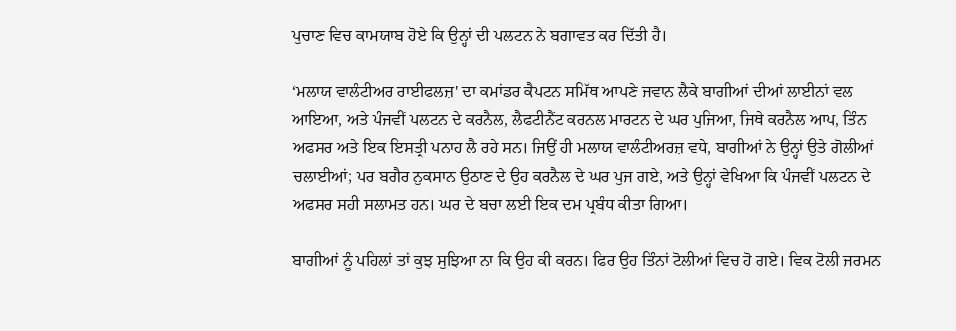ਪੁਚਾਣ ਵਿਚ ਕਾਮਯਾਬ ਹੋਏ ਕਿ ਉਨ੍ਹਾਂ ਦੀ ਪਲਟਨ ਨੇ ਬਗਾਵਤ ਕਰ ਦਿੱਤੀ ਹੈ।

‘ਮਲਾਯ ਵਾਲੰਟੀਅਰ ਰਾਈਫਲਜ਼' ਦਾ ਕਮਾਂਡਰ ਕੈਪਟਨ ਸਮਿੱਥ ਆਪਣੇ ਜਵਾਨ ਲੈਕੇ ਬਾਗੀਆਂ ਦੀਆਂ ਲਾਈਨਾਂ ਵਲ ਆਇਆ, ਅਤੇ ਪੰਜਵੀਂ ਪਲਟਨ ਦੇ ਕਰਨੈਲ, ਲੈਫਟੀਨੈਂਟ ਕਰਨਲ ਮਾਰਟਨ ਦੇ ਘਰ ਪੁਜਿਆ, ਜਿਥੇ ਕਰਨੈਲ ਆਪ, ਤਿੰਨ ਅਫਸਰ ਅਤੇ ਇਕ ਇਸਤ੍ਰੀ ਪਨਾਹ ਲੈ ਰਹੇ ਸਨ। ਜਿਉਂ ਹੀ ਮਲਾਯ ਵਾਲੰਟੀਅਰਜ਼ ਵਧੇ, ਬਾਗੀਆਂ ਨੇ ਉਨ੍ਹਾਂ ਉਤੇ ਗੋਲੀਆਂ ਚਲਾਈਆਂ; ਪਰ ਬਗੈਰ ਨੁਕਸਾਨ ਉਠਾਣ ਦੇ ਉਹ ਕਰਨੈਲ ਦੇ ਘਰ ਪੁਜ ਗਏ, ਅਤੇ ਉਨ੍ਹਾਂ ਵੇਖਿਆ ਕਿ ਪੰਜਵੀਂ ਪਲਟਨ ਦੇ ਅਫਸਰ ਸਹੀ ਸਲਾਮਤ ਹਨ। ਘਰ ਦੇ ਬਚਾ ਲਈ ਇਕ ਦਮ ਪ੍ਰਬੰਧ ਕੀਤਾ ਗਿਆ।

ਬਾਗੀਆਂ ਨੂੰ ਪਹਿਲਾਂ ਤਾਂ ਕੁਝ ਸੁਝਿਆ ਨਾ ਕਿ ਉਹ ਕੀ ਕਰਨ। ਫਿਰ ਉਹ ਤਿੰਨਾਂ ਟੋਲੀਆਂ ਵਿਚ ਹੋ ਗਏ। ਵਿਕ ਟੋਲੀ ਜਰਮਨ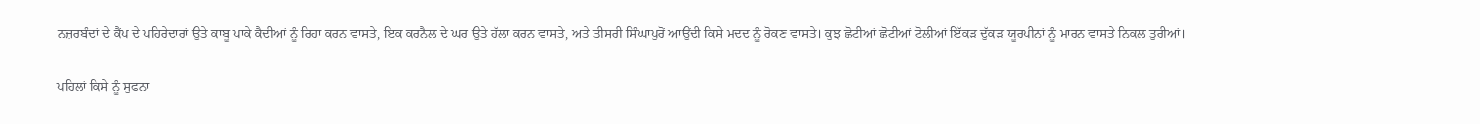ਨਜ਼ਰਬੰਦਾਂ ਦੇ ਕੈਂਪ ਦੇ ਪਹਿਰੇਦਾਰਾਂ ਉਤੇ ਕਾਬੂ ਪਾਕੇ ਕੈਦੀਆਂ ਨੂੰ ਰਿਹਾ ਕਰਨ ਵਾਸਤੇ, ਇਕ ਕਰਨੈਲ ਦੇ ਘਰ ਉਤੇ ਹੱਲਾ ਕਰਨ ਵਾਸਤੇ, ਅਤੇ ਤੀਸਰੀ ਸਿੰਘਾਪੁਰੋਂ ਆਉਂਦੀ ਕਿਸੇ ਮਦਦ ਨੂੰ ਰੋਕਣ ਵਾਸਤੇ। ਕੁਝ ਛੋਟੀਆਂ ਛੋਟੀਆਂ ਟੋਲੀਆਂ ਇੱਕੜ ਦੁੱਕੜ ਯੂਰਪੀਨਾਂ ਨੂੰ ਮਾਰਨ ਵਾਸਤੇ ਨਿਕਲ ਤੁਰੀਆਂ।

ਪਹਿਲਾਂ ਕਿਸੇ ਨੂੰ ਸੁਫਨਾ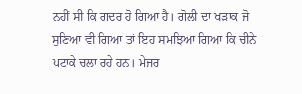ਨਹੀਂ ਸੀ ਕਿ ਗਦਰ ਹੋ ਗਿਆ ਹੈ। ਗੋਲੀ ਦਾ ਖੜਾਕ ਜੋ ਸੁਣਿਆ ਵੀ ਗਿਆ ਤਾਂ ਇਹ ਸਮਝਿਆ ਗਿਆ ਕਿ ਚੀਨੇ ਪਟਾਕੇ ਚਲਾ ਰਹੇ ਹਨ। ਮੇਜਰ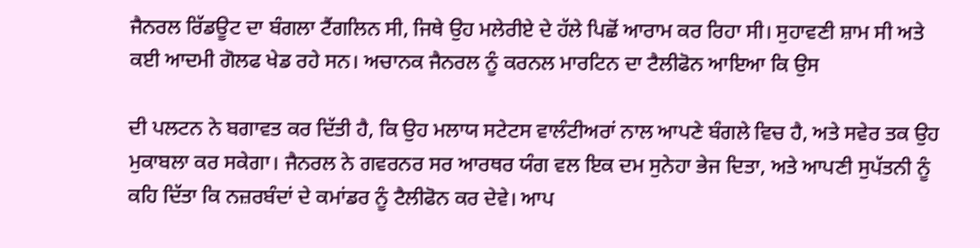ਜੈਨਰਲ ਰਿੱਡਊਟ ਦਾ ਬੰਗਲਾ ਟੈਂਗਲਿਨ ਸੀ, ਜਿਥੇ ਉਹ ਮਲੇਰੀਏ ਦੇ ਹੱਲੇ ਪਿਛੋਂ ਆਰਾਮ ਕਰ ਰਿਹਾ ਸੀ। ਸੁਹਾਵਣੀ ਸ਼ਾਮ ਸੀ ਅਤੇ ਕਈ ਆਦਮੀ ਗੋਲਫ ਖੇਡ ਰਹੇ ਸਨ। ਅਚਾਨਕ ਜੈਨਰਲ ਨੂੰ ਕਰਨਲ ਮਾਰਟਿਨ ਦਾ ਟੈਲੀਫੋਨ ਆਇਆ ਕਿ ਉਸ

ਦੀ ਪਲਟਨ ਨੇ ਬਗਾਵਤ ਕਰ ਦਿੱਤੀ ਹੈ, ਕਿ ਉਹ ਮਲਾਯ ਸਟੇਟਸ ਵਾਲੰਟੀਅਰਾਂ ਨਾਲ ਆਪਣੇ ਬੰਗਲੇ ਵਿਚ ਹੈ, ਅਤੇ ਸਵੇਰ ਤਕ ਉਹ ਮੁਕਾਬਲਾ ਕਰ ਸਕੇਗਾ। ਜੈਨਰਲ ਨੇ ਗਵਰਨਰ ਸਰ ਆਰਥਰ ਯੰਗ ਵਲ ਇਕ ਦਮ ਸੁਨੇਹਾ ਭੇਜ ਦਿਤਾ, ਅਤੇ ਆਪਣੀ ਸੁਪੱਤਨੀ ਨੂੰ ਕਹਿ ਦਿੱਤਾ ਕਿ ਨਜ਼ਰਬੰਦਾਂ ਦੇ ਕਮਾਂਡਰ ਨੂੰ ਟੈਲੀਫੋਨ ਕਰ ਦੇਵੇ। ਆਪ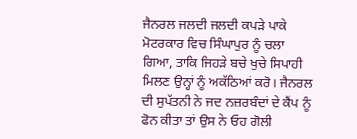ਜੈਨਰਲ ਜਲਦੀ ਜਲਦੀ ਕਪੜੇ ਪਾਕੇ ਮੋਟਰਕਾਰ ਵਿਚ ਸਿੰਘਾਪੁਰ ਨੂੰ ਚਲਾ ਗਿਆ, ਤਾਕਿ ਜਿਹੜੇ ਬਚੇ ਖੁਚੇ ਸਿਪਾਹੀ ਮਿਲਣ ਉਨ੍ਹਾਂ ਨੂੰ ਅਕੱਠਿਆਂ ਕਰੋ। ਜੈਨਰਲ ਦੀ ਸੁਪੱਤਨੀ ਨੇ ਜਦ ਨਜ਼ਰਬੰਦਾਂ ਦੇ ਕੈਂਪ ਨੂੰ ਫੋਨ ਕੀਤਾ ਤਾਂ ਉਸ ਨੇ ਓਹ ਗੋਲੀ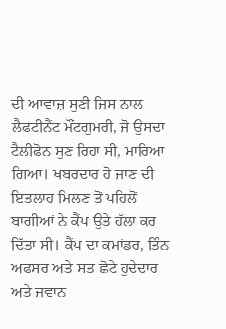ਦੀ ਆਵਾਜ਼ ਸੁਣੀ ਜਿਸ ਨਾਲ ਲੈਫਟੀਨੈਂਟ ਮੌਂਟਗੁਮਰੀ, ਜੋ ਉਸਦਾ ਟੈਲੀਫੋਨ ਸੁਣ ਰਿਹਾ ਸੀ, ਮਾਰਿਆ ਗਿਆ। ਖਬਰਦਾਰ ਹੋ ਜਾਣ ਦੀ ਇਤਲਾਹ ਮਿਲਣ ਤੋਂ ਪਹਿਲੋਂ ਬਾਗੀਆਂ ਨੇ ਕੈਂਪ ਉਤੇ ਹੱਲਾ ਕਰ ਦਿੱਤਾ ਸੀ। ਕੈਂਪ ਦਾ ਕਮਾਂਡਰ, ਤਿੰਨ ਅਫਸਰ ਅਤੇ ਸਤ ਛੋਟੇ ਹੁਦੇਦਾਰ ਅਤੇ ਜਵਾਨ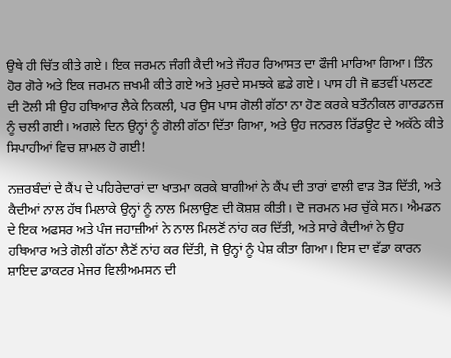ਉਥੇ ਹੀ ਚਿੱਤ ਕੀਤੇ ਗਏ। ਇਕ ਜਰਮਨ ਜੰਗੀ ਕੈਦੀ ਅਤੇ ਜੌਹਰ ਰਿਆਸਤ ਦਾ ਫੌਜੀ ਮਾਰਿਆ ਗਿਆ। ਤਿੰਨ ਹੋਰ ਗੋਰੇ ਅਤੇ ਇਕ ਜਰਮਨ ਜ਼ਖਮੀ ਕੀਤੇ ਗਏ ਅਤੇ ਮੁਰਦੇ ਸਮਝਕੇ ਛਡੇ ਗਏ। ਪਾਸ ਹੀ ਜੋ ਛਤਵੀਂ ਪਲਟਣ ਦੀ ਟੋਲੀ ਸੀ ਉਹ ਹਥਿਆਰ ਲੈਕੇ ਨਿਕਲੀ, ਪਰ ਉਸ ਪਾਸ ਗੋਲੀ ਗੱਠਾ ਨਾ ਹੋਣ ਕਰਕੇ ਬਤੌਨੀਕਲ ਗਾਰਡਨਜ਼ ਨੂੰ ਚਲੀ ਗਈ। ਅਗਲੇ ਦਿਨ ਉਨ੍ਹਾਂ ਨੂੰ ਗੋਲੀ ਗੱਠਾ ਦਿੱਤਾ ਗਿਆ, ਅਤੇ ਉਹ ਜਨਰਲ ਰਿੱਡਊਟ ਦੇ ਅਕੱਠੇ ਕੀਤੇ ਸਿਪਾਹੀਆਂ ਵਿਚ ਸ਼ਾਮਲ ਹੋ ਗਈ!

ਨਜ਼ਰਬੰਦਾਂ ਦੇ ਕੈਂਪ ਦੇ ਪਹਿਰੇਦਾਰਾਂ ਦਾ ਖਾਤਮਾ ਕਰਕੇ ਬਾਗੀਆਂ ਨੇ ਕੈਂਪ ਦੀ ਤਾਰਾਂ ਵਾਲੀ ਵਾੜ ਤੋੜ ਦਿੱਤੀ, ਅਤੇ ਕੈਦੀਆਂ ਨਾਲ ਹੱਥ ਮਿਲਾਕੇ ਉਨ੍ਹਾਂ ਨੂੰ ਨਾਲ ਮਿਲਾਉਣ ਦੀ ਕੋਸ਼ਸ਼ ਕੀਤੀ। ਦੋ ਜਰਮਨ ਮਰ ਚੁੱਕੇ ਸਨ। ਐਮਡਨ ਦੇ ਇਕ ਅਫਸਰ ਅਤੇ ਪੰਜ ਜਹਾਜ਼ੀਆਂ ਨੇ ਨਾਲ ਮਿਲਣੋਂ ਨਾਂਹ ਕਰ ਦਿੱਤੀ, ਅਤੇ ਸਾਰੇ ਕੈਦੀਆਂ ਨੇ ਉਹ ਹਥਿਆਰ ਅਤੇ ਗੋਲੀ ਗੱਠਾ ਲੈਣੋਂ ਨਾਂਹ ਕਰ ਦਿੱਤੀ, ਜੋ ਉਨ੍ਹਾਂ ਨੂੰ ਪੇਸ਼ ਕੀਤਾ ਗਿਆ। ਇਸ ਦਾ ਵੱਡਾ ਕਾਰਨ ਸ਼ਾਇਦ ਡਾਕਟਰ ਮੇਜਰ ਵਿਲੀਅਮਸਨ ਦੀ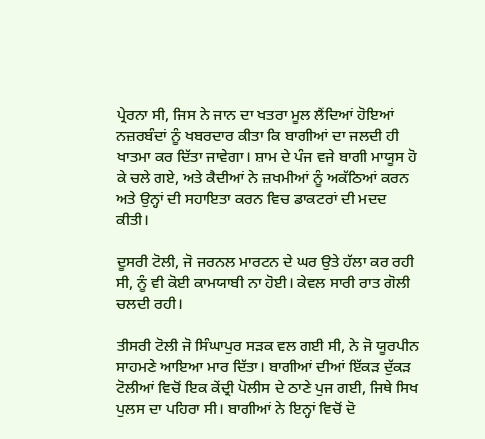ਪ੍ਰੇਰਨਾ ਸੀ, ਜਿਸ ਨੇ ਜਾਨ ਦਾ ਖਤਰਾ ਮੂਲ ਲੈਂਦਿਆਂ ਹੋਇਆਂ ਨਜ਼ਰਬੰਦਾਂ ਨੂੰ ਖਬਰਦਾਰ ਕੀਤਾ ਕਿ ਬਾਗੀਆਂ ਦਾ ਜਲਦੀ ਹੀ ਖਾਤਮਾ ਕਰ ਦਿੱਤਾ ਜਾਵੇਗਾ। ਸ਼ਾਮ ਦੇ ਪੰਜ ਵਜੇ ਬਾਗੀ ਮਾਯੂਸ ਹੋ ਕੇ ਚਲੇ ਗਏ, ਅਤੇ ਕੈਦੀਆਂ ਨੇ ਜ਼ਖਮੀਆਂ ਨੂੰ ਅਕੱਠਿਆਂ ਕਰਨ ਅਤੇ ਉਨ੍ਹਾਂ ਦੀ ਸਹਾਇਤਾ ਕਰਨ ਵਿਚ ਡਾਕਟਰਾਂ ਦੀ ਮਦਦ ਕੀਤੀ।

ਦੂਸਰੀ ਟੋਲੀ, ਜੋ ਜਰਨਲ ਮਾਰਟਨ ਦੇ ਘਰ ਉਤੇ ਹੱਲਾ ਕਰ ਰਹੀ ਸੀ, ਨੂੰ ਵੀ ਕੋਈ ਕਾਮਯਾਬੀ ਨਾ ਹੋਈ। ਕੇਵਲ ਸਾਰੀ ਰਾਤ ਗੋਲੀ ਚਲਦੀ ਰਹੀ।

ਤੀਸਰੀ ਟੋਲੀ ਜੋ ਸਿੰਘਾਪੁਰ ਸੜਕ ਵਲ ਗਈ ਸੀ, ਨੇ ਜੋ ਯੂਰਪੀਨ ਸਾਹਮਣੇ ਆਇਆ ਮਾਰ ਦਿੱਤਾ। ਬਾਗੀਆਂ ਦੀਆਂ ਇੱਕੜ ਦੁੱਕੜ ਟੋਲੀਆਂ ਵਿਚੋਂ ਇਕ ਕੇਂਦ੍ਰੀ ਪੋਲੀਸ ਦੇ ਠਾਣੇ ਪੁਜ ਗਈ, ਜਿਥੇ ਸਿਖ ਪੁਲਸ ਦਾ ਪਹਿਰਾ ਸੀ। ਬਾਗੀਆਂ ਨੇ ਇਨ੍ਹਾਂ ਵਿਚੋਂ ਦੋ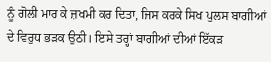ਨੂੰ ਗੋਲੀ ਮਾਰ ਕੇ ਜ਼ਖਮੀ ਕਰ ਦਿਤਾ, ਜਿਸ ਕਰਕੇ ਸਿਖ ਪੁਲਸ ਬਾਗੀਆਂ ਦੇ ਵਿਰੁਧ ਭੜਕ ਉਠੀ। ਇਸੇ ਤਰ੍ਹਾਂ ਬਾਗੀਆਂ ਦੀਆਂ ਇੱਕੜ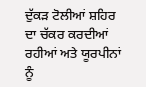ਦੁੱਕੜ ਟੋਲੀਆਂ ਸ਼ਹਿਰ ਦਾ ਚੱਕਰ ਕਰਦੀਆਂ ਰਹੀਆਂ ਅਤੇ ਯੂਰਪੀਨਾਂ ਨੂੰ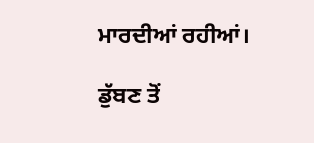ਮਾਰਦੀਆਂ ਰਹੀਆਂ।

ਡੁੱਬਣ ਤੋਂ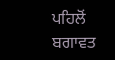ਪਹਿਲੋਂ ਬਗਾਵਤ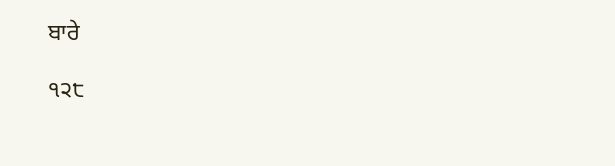ਬਾਰੇ

੧੨੮